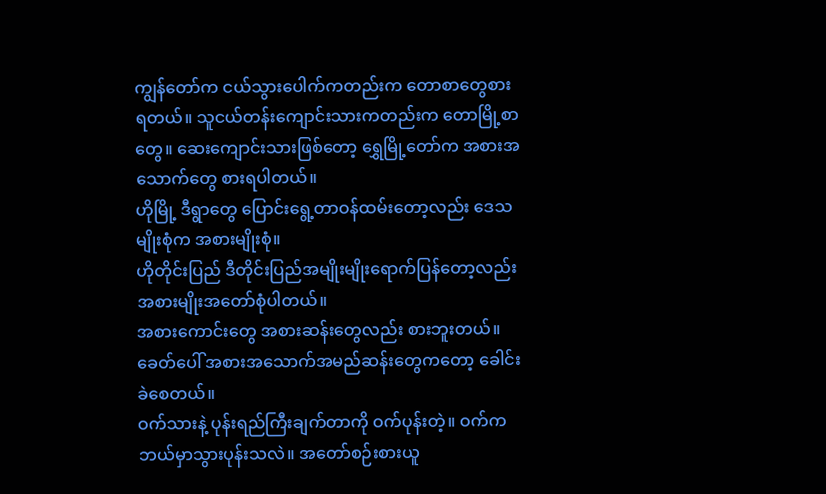ကျွန်တော်က ငယ်သွားပေါက်ကတည်းက တောစာတွေစားရတယ်။ သူငယ်တန်းကျောင်းသားကတည်းက တောမြို့စာတွေ။ ဆေးကျောင်းသားဖြစ်တော့ ရွှေမြို့တော်က အစားအသောက်တွေ စားရပါတယ်။
ဟိုမြို့ ဒီရွာတွေ ပြောင်းရွေ့တာဝန်ထမ်းတော့လည်း ဒေသမျိုးစုံက အစားမျိုးစုံ။
ဟိုတိုင်းပြည် ဒီတိုင်းပြည်အမျိုးမျိုးရောက်ပြန်တော့လည်း အစားမျိုးအတော်စုံပါတယ်။
အစားကောင်းတွေ အစားဆန်းတွေလည်း စားဘူးတယ်။
ခေတ်ပေါ် အစားအသောက်အမည်ဆန်းတွေကတော့ ခေါင်းခဲစေတယ်။
ဝက်သားနဲ့ ပုန်းရည်ကြီးချက်တာကို ဝက်ပုန်းတဲ့။ ဝက်က ဘယ်မှာသွားပုန်းသလဲ။ အတော်စဉ်းစားယူ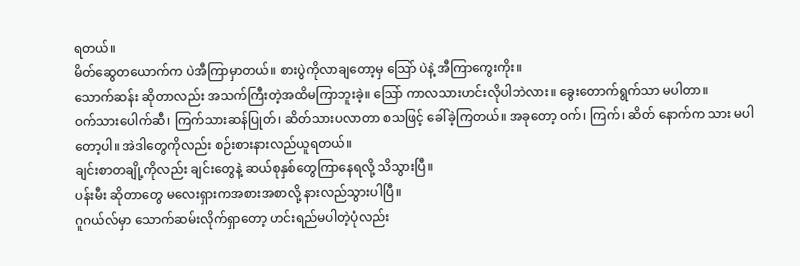ရတယ်။
မိတ်ဆွေတယောက်က ပဲအီကြာမှာတယ်။ စားပွဲကိုလာချတော့မှ သြော် ပဲနဲ့ အီကြာကွေးကိုး။
သောက်ဆန်း ဆိုတာလည်း အသက်ကြီးတဲ့အထိမကြာဘူးခဲ့။ သြော် ကာလသားဟင်းလိုပါဘဲလား။ ခွေးတောက်ရွက်သာ မပါတာ။
ဝက်သားပေါက်ဆီ၊ ကြက်သားဆန်ပြုတ်၊ ဆိတ်သားပလာတာ စသဖြင့် ခေါ်ခဲ့ကြတယ်။ အခုတော့ ဝက်၊ ကြက်၊ ဆိတ် နောက်က သား မပါတော့ပါ။ အဲဒါတွေကိုလည်း စဉ်းစားနားလည်ယူရတယ်။
ချင်းစာတချို့ကိုလည်း ချင်းတွေနဲ့ ဆယ်စုနှစ်တွေကြာနေရလို့ သိသွားပြီ။
ပန်းမီး ဆိုတာတွေ မလေးရှားကအစားအစာလို့ နားလည်သွားပါပြီ။
ဂူဂယ်လ်မှာ သောက်ဆမ်းလိုက်ရှာတော့ ဟင်းရည်မပါတဲ့ပုံလည်း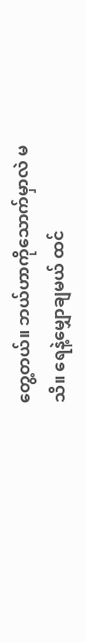တွေ့တယ်။ ဘယ်ဟာကိုသောက်မှာလဲ မသိ။ ရေနဲ့မျှောချမယ် ထင်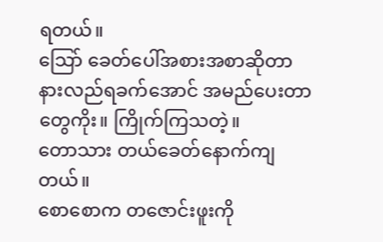ရတယ်။
သြော် ခေတ်ပေါ်အစားအစာဆိုတာ နားလည်ရခက်အောင် အမည်ပေးတာတွေကိုး။ ကြိုက်ကြသတဲ့။
တောသား တယ်ခေတ်နောက်ကျတယ်။
စောစောက တဇောင်းဖူးကို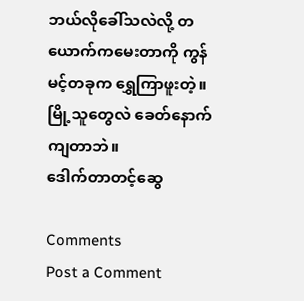ဘယ်လိုခေါ်သလဲလို့ တယောက်ကမေးတာကို ကွန်မင့်တခုက ရွှေကြာဖူးတဲ့။
မြို့သူတွေလဲ ခေတ်နောက်ကျတာဘဲ။
ဒေါက်တာတင့်ဆွေ

Comments
Post a Comment